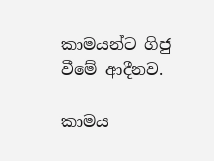කාමයන්ට ගිජු වීමේ ආදීනව.

කාමය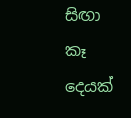සිඟා කෑ දෙයක්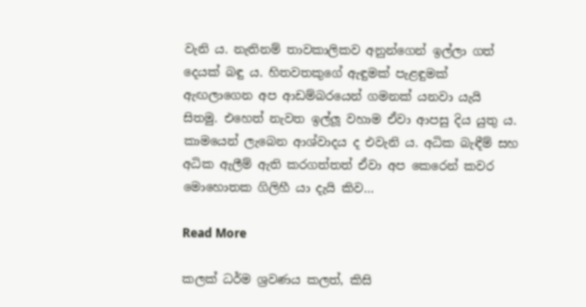වැනි ය. නැතිනම් තාවකාලිකව අනුන්ගෙන් ඉල්ලා ගත් දෙයක් බඳු ය. හිතවතකුගේ ඇඳුමක් පැළඳුමක් ඇඟලාගෙන අප ආඩම්බරයෙන් ගමනක් යනවා යැයි සිතමු. එහෙත් නැවත ඉල්ලූ වහාම ඒවා ආපසු දිය යුතු ය. කාමයෙන් ලැබෙන ආශ්වාදය ද එවැනි ය. අධික බැඳීම් සහ අධික ඇලීම් ඇති කරගත්තත් ඒවා අප කෙරෙන් කවර මොහොතක ගිලිහී යා දැයි කිව…

Read More

කලක් ධර්ම ශ්‍රවණය කලත්, කිසි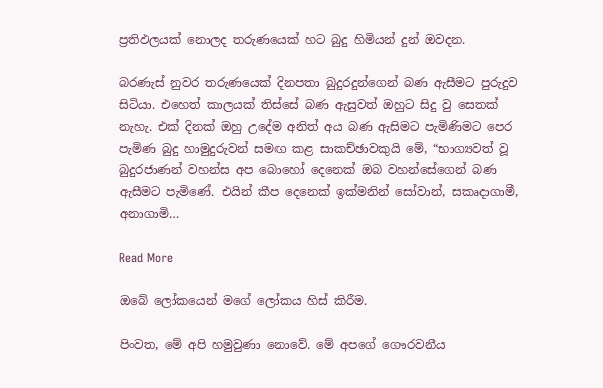ප්‍රතිඵලයක් නොලද තරුණයෙක් හට බුදු හිමියන් දුන් ඔවදන.

බරණැස් නුවර තරුණයෙක් දිනපතා බුදුරදුන්ගෙන් බණ ඇසීමට පුරුදුව සිටියා. එහෙත් කාලයක් තිස්සේ බණ ඇසුවත් ඔහුට සිදු වු සෙතක් නැහැ. එක් දිනක් ඔහු උදේම අනිත් අය බණ ඇසිමට පැමිණිමට පෙර පැමිණ බුදු හාමුදුරුවන් සමඟ කළ සාකච්ඡාවකුයි මේ, “භාග්‍යවත් වූ බුදුරජාණන් වහන්ස අප බොහෝ දෙනෙක් ඔබ වහන්සේගෙන් බණ ඇසීමට පැමිණේ. එයින් කීප දෙනෙක් ඉක්මනින් සෝවාන්, සකෘදාගාමී, අනාගාමි…

Read More

ඔබේ ලෝකයෙන් මගේ ලෝකය හිස් කිරීම.

පිංවත, මේ අපි හමුවුණා නොවේ. මේ අපගේ ගෞරවනීය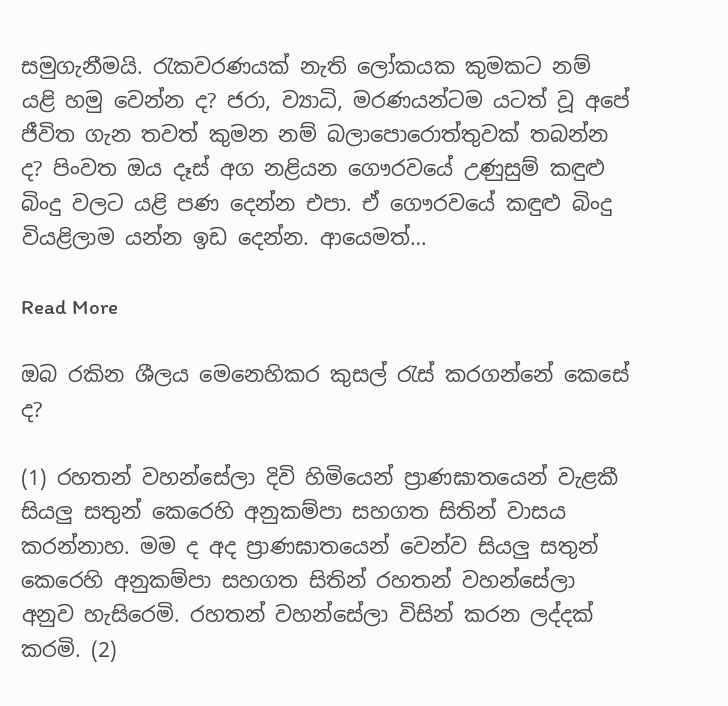සමුගැනීමයි. රැකවරණයක් නැති ලෝකයක කුමකට නම් යළි හමු වෙන්න ද? ජරා, ව්‍යාධි, මරණයන්ටම යටත් වූ අපේ ජීවිත ගැන තවත් කුමන නම් බලාපොරොත්තුවක් තබන්න ද? පිංවත ඔය දෑස් අග නළියන ගෞරවයේ උණුසුම් කඳුළු බිංදු වලට යළි පණ දෙන්න එපා. ඒ ගෞරවයේ කඳුළු බිංදු වියළිලාම යන්න ඉඩ දෙන්න. ආයෙමත්…

Read More

ඔබ රකින ශීලය මෙනෙහිකර කුසල් රැස් කරගන්නේ කෙසේ ද?

(1) රහතන් වහන්සේලා දිවි හිමියෙන් ප්‍රාණඝාතයෙන් වැළකී සියලු සතුන් කෙරෙහි අනුකම්පා සහගත සිතින් වාසය කරන්නාහ. මම ද අද ප්‍රාණඝාතයෙන් වෙන්ව සියලු සතුන් කෙරෙහි අනුකම්පා සහගත සිතින් රහතන් වහන්සේලා අනුව හැසිරෙමි. රහතන් වහන්සේලා විසින් කරන ලද්දක් කරමි. (2)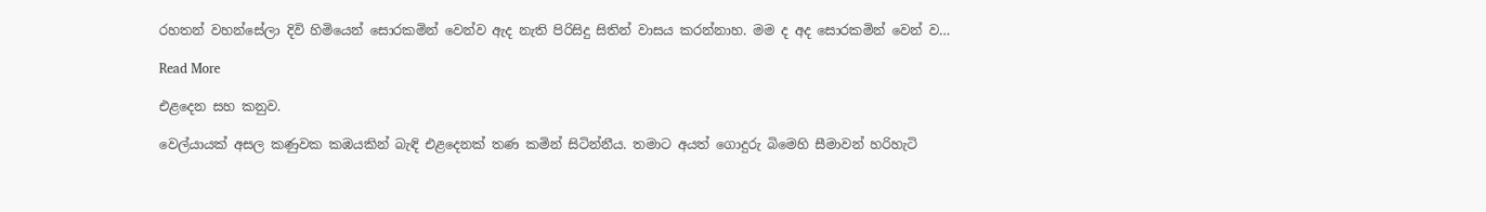රහතන් වහන්සේලා දිවි හිමියෙන් සොරකමින් වෙන්ව ඇද නැති පිරිසිදු සිතින් වාසය කරන්නාහ. මම ද අද සොරකමින් වෙන් ව…

Read More

එළදෙන සහ කනුව.

වෙල්යායක් අසල කණුවක කඹයකින් බැඳි එළදෙනක් තණ කමින් සිටින්නීය. තමාට අයත් ගොදුරු බිමෙහි සීමාවන් හරිහැටි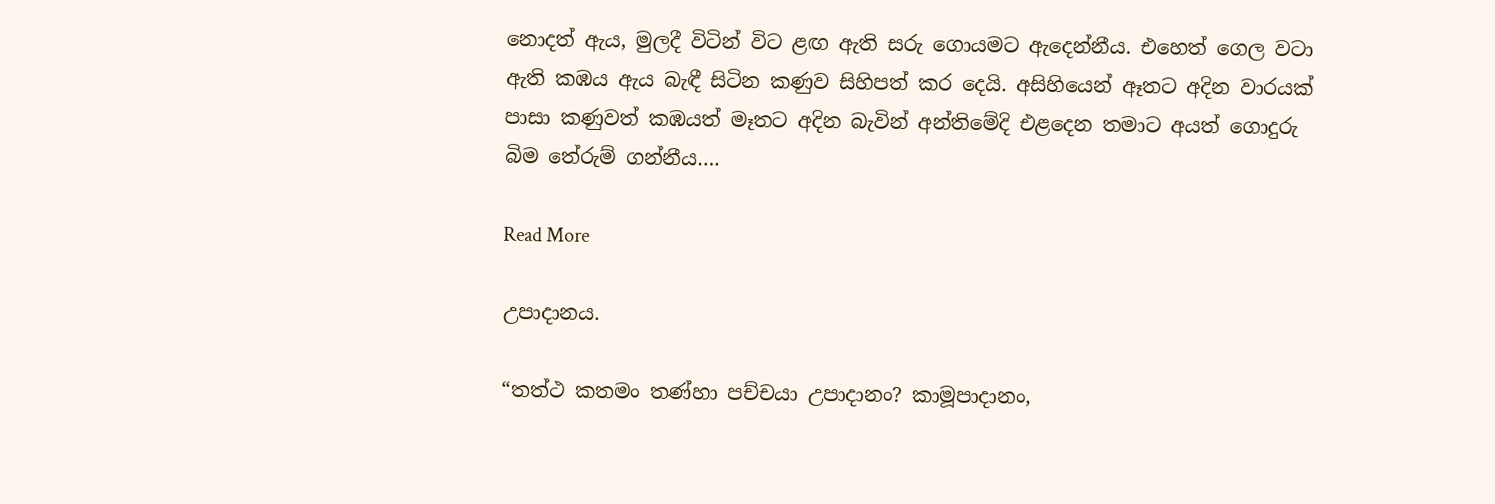නොදත් ඇය, මුලදී විටින් විට ළඟ ඇති සරු ගොයමට ඇදෙන්නීය. එහෙත් ගෙල වටා ඇති කඹය ඇය බැඳී සිටින කණුව සිහිපත් කර දෙයි. අසිහියෙන් ඈතට අදින වාරයක් පාසා කණුවත් කඹයත් මෑතට අදින බැවින් අන්තිමේදි එළදෙන තමාට අයත් ගොදුරු බිම තේරුම් ගන්නීය….

Read More

උපාදානය.

“තත්ථ කතමං තණ්හා පච්චයා උපාදානං? කාමූපාදානං,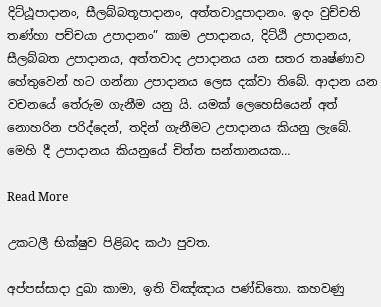දිට්ඨූපාදානං, සීලබ්බතූපාදානං, අත්තවාදූපාදානං. ඉදං වුච්චති තණ්හා පච්චයා උපාදානං” කාම උපාදානය, දිට්ඨි උපාදානය, සීලබ්බත උපාදානය, අත්තවාද උපාදානය යන සතර තෘෂ්ණාව හේතුවෙන් හට ගන්නා උපාදානය ලෙස දක්වා තිබේ. ආදාන යන වචනයේ තේරුම ගැනීම යනු යි. යමක් ලෙහෙසියෙන් අත් නොහරින පරිද්දෙන්, තදින් ගැනීමට උපාදානය කියනු ලැබේ. මෙහි දී උපාදානය කියනුයේ චිත්ත සන්තානයක…

Read More

උකටලී භික්ෂුව පිළිබද කථා පුවත.

අප්පස්සාදා දුඛා කාමා, ඉති විඤ්ඤාය පණ්ඩිතො. කහවණු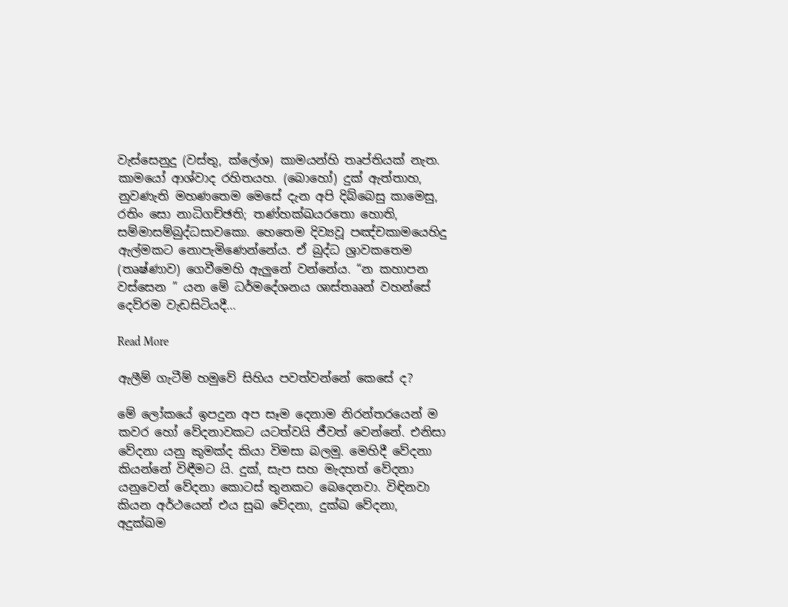වැස්සෙනුදු (වස්තු, ක්ලේශ) කාමයන්හි තෘප්තියක් නැත. කාමයෝ ආශ්වාද රහිතයහ. (බොහෝ) දුක් ඇත්තාහ, නුවණැති මහණතෙම මෙසේ දැන අපි දිබ්බෙසු කාමෙසු, රතිං සො නාධිගච්ඡති; තණ්හක්ඛයරතො හොති, සම්මාසම්බුද්ධසාවකො. හෙතෙම දිව්‍යවූ පඤ්චකාමයෙහිදු ඇල්මකට නොපැමිණෙන්නේය. ඒ බුද්ධ ශ්‍රාවකතෙම (තෘෂ්ණාව) ගෙවීමෙහි ඇලුනේ වන්නේය. “න කහාපන වස්සෙන ” යන මේ ධර්මදේශනය ශාස්තෲන් වහන්සේ දෙව්රම වැඩසිටියදී…

Read More

ඇලීම් ගැටීම් හමුවේ සිහිය පවත්වන්නේ කෙසේ ද?

මේ ලෝකයේ ඉපදුන අප සෑම දෙනාම නිරන්තරයෙන් ම කවර හෝ වේදනාවකට යටත්වයි ජීවත් වෙන්නේ. එනිසා වේදනා යනු කුමක්ද කියා විමසා බලමු. මෙහිදී වේදනා කියන්නේ විඳීමට යි. දුක්, සැප සහ මැදහත් වේදනා යනුවෙන් වේදනා කොටස් තුනකට බෙදෙනවා. විඳිනවා කියන අර්ථයෙන් එය සුඛ වේදනා, දුක්ඛ වේදනා, අදුක්ඛම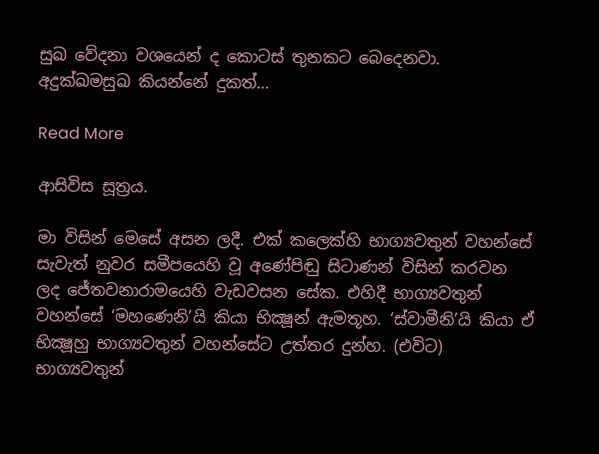සුඛ වේදනා වශයෙන් ද කොටස් තුනකට බෙදෙනවා. අදුක්ඛමසුඛ කියන්නේ දුකත්…

Read More

ආසිවිස සූත්‍රය.

මා විසින් මෙසේ අසන ලදී. එක් කලෙක්හි භාග්‍යවතුන් වහන්සේ සැවැත් නුවර සමීපයෙහි වූ අණේපිඬු සිටාණන් විසින් කරවන ලද ජේතවනාරාමයෙහි වැඩවසන සේක. එහිදී භාග්‍යවතුන් වහන්සේ ‘මහණෙනි’යි කියා භික්‍ෂූන් ඇමතූහ. ‘ස්වාමීනි’යි කියා ඒ භික්‍ෂූහු භාග්‍යවතුන් වහන්සේට උත්තර දුන්හ. (එවිට) භාග්‍යවතුන්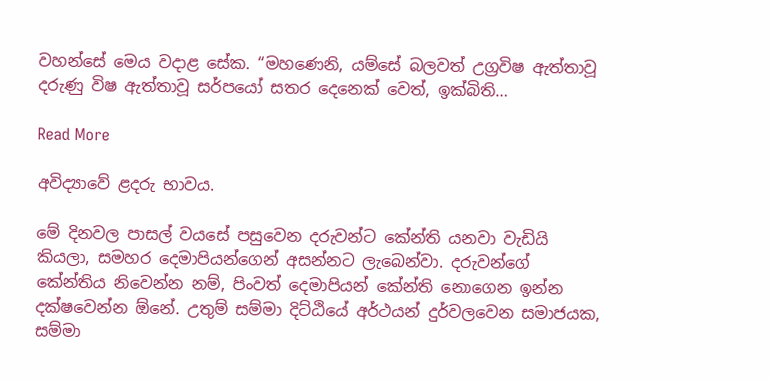වහන්සේ මෙය වදාළ සේක. “මහණෙනි, යම්සේ බලවත් උග්‍රවිෂ ඇත්තාවූ දරුණු විෂ ඇත්තාවූ සර්පයෝ සතර දෙනෙක් වෙත්, ඉක්බිති…

Read More

අවිද්‍යාවේ ළදරු භාවය.

මේ දිනවල පාසල් වයසේ පසුවෙන දරුවන්ට කේන්ති යනවා වැඩියි කියලා, සමහර දෙමාපියන්ගෙන් අසන්නට ලැබෙන්වා. දරුවන්ගේ කේන්තිය නිවෙන්න නම්, පිංවත් දෙමාපියන් කේන්ති නොගෙන ඉන්න දක්ෂවෙන්න ඕනේ. උතුම් සම්මා දිට්ඨියේ අර්ථයන් දුර්වලවෙන සමාජයක, සම්මා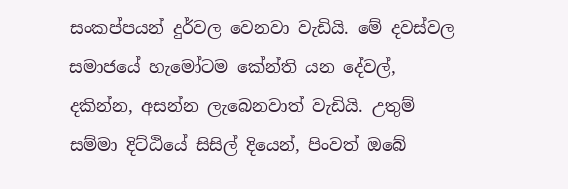සංකප්පයන් දුර්වල වෙනවා වැඩියි. මේ දවස්වල සමාජයේ හැමෝටම කේන්ති යන දේවල්, දකින්න, අසන්න ලැබෙනවාත් වැඩියි. උතුම් සම්මා දිට්ඨියේ සිසිල් දියෙන්, පිංවත් ඔබේ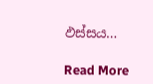ඵස්සය…

Read More